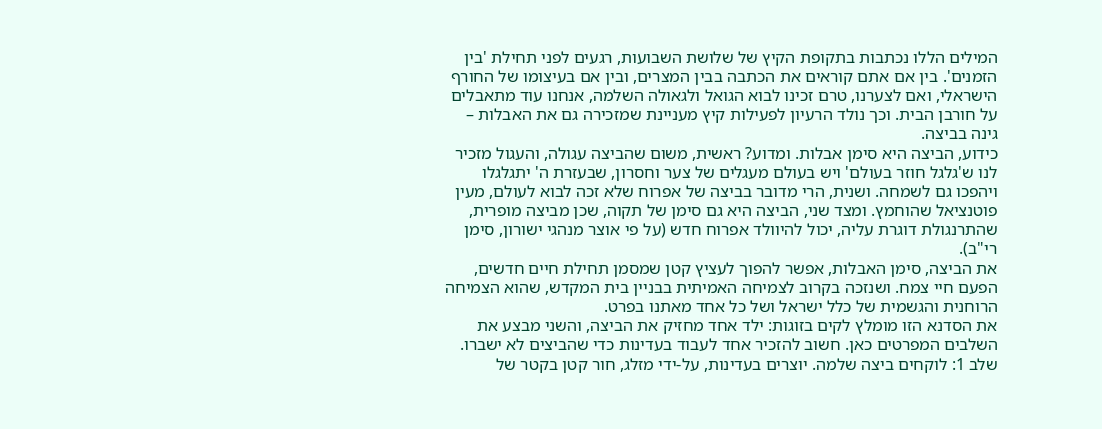המילים הללו נכתבות בתקופת הקיץ של שלושת השבועות, רגעים לפני תחילת 'בין הזמנים'. בין אם אתם קוראים את הכתבה בבין המצרים, ובין אם בעיצומו של החורף הישראלי, ואם לצערנו, טרם זכינו לבוא הגואל ולגאולה השלמה, אנחנו עוד מתאבלים על חורבן הבית. וכך נולד הרעיון לפעילות קיץ מעניינת שמזכירה גם את האבלות – גינה בביצה.
כידוע, הביצה היא סימן אבלות. ומדוע? ראשית, משום שהביצה עגולה, והעגול מזכיר לנו ש'גלגל חוזר בעולם' ויש בעולם מעגלים של צער וחסרון, שבעזרת ה' יתגלגלו ויהפכו גם לשמחה. ושנית, הרי מדובר בביצה של אפרוח שלא זכה לבוא לעולם, מעין פוטנציאל שהוחמץ. ומצד שני, הביצה היא גם סימן של תקוה, שכן מביצה מופרית, שהתרנגולת דוגרת עליה, יכול להיוולד אפרוח חדש (על פי אוצר מנהגי ישורון, סימן רי"ב).
את הביצה, סימן האבלות, אפשר להפוך לעציץ קטן שמסמן תחילת חיים חדשים, הפעם חיי צמח. ושנזכה בקרוב לצמיחה האמיתית בבניין בית המקדש, שהוא הצמיחה הרוחנית והגשמית של כלל ישראל ושל כל אחד מאתנו בפרט.
את הסדנא הזו מומלץ לקים בזוגות: ילד אחד מחזיק את הביצה, והשני מבצע את השלבים המפרטים כאן. חשוב להזכיר אחד לעבוד בעדינות כדי שהביצים לא ישברו.
שלב 1: לוקחים ביצה שלמה. יוצרים בעדינות, על-ידי מזלג, חור קטן בקטר של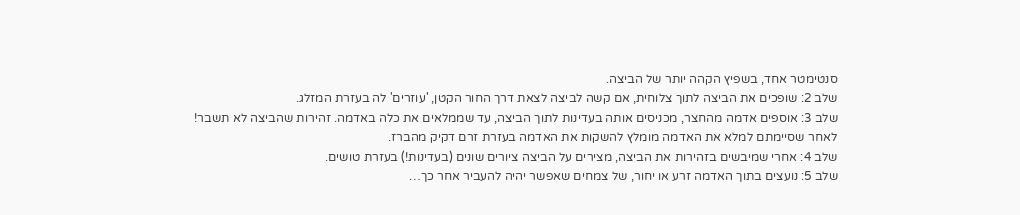סנטימטר אחד, בשפיץ הקהה יותר של הביצה.
שלב 2: שופכים את הביצה לתוך צלוחית, אם קשה לביצה לצאת דרך החור הקטן, 'עוזרים' לה בעזרת המזלג.
שלב 3: אוספים אדמה מהחצר, מכניסים אותה בעדינות לתוך הביצה, עד שממלאים את כלה באדמה. זהירות שהביצה לא תשבר! לאחר שסיימתם למלא את האדמה מומלץ להשקות את האדמה בעזרת זרם דקיק מהברז.
שלב 4: אחרי שמיבשים בזהירות את הביצה, מצירים על הביצה ציורים שונים (בעדינות!) בעזרת טושים.
שלב 5: נועצים בתוך האדמה זרע או יחור, של צמחים שאפשר יהיה להעביר אחר כך…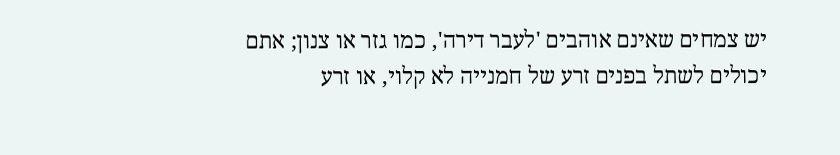יש צמחים שאינם אוהבים 'לעבר דירה', כמו גזר או צנון; אתם יכולים לשתל בפנים זרע של חמנייה לא קלוי, או זרע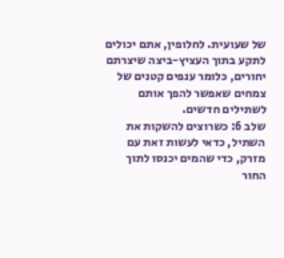של שעועית. לחלופין, אתם יכולים לתקע בתוך העציץ-ביצה שיצרתם יחורים, כלומר ענפים קטנים של צמחים שאפשר להפך אותם לשתילים חדשים.
שלב 6: כשרוצים להשקות את השתיל, כדאי לעשות זאת עם מזרק, כדי שהמים יכנסו לתוך החור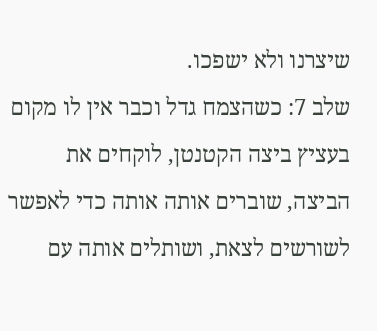שיצרנו ולא ישפכו.
שלב 7: כשהצמח גדל וכבר אין לו מקום בעציץ ביצה הקטנטן, לוקחים את הביצה, שוברים אותה אותה כדי לאפשר לשורשים לצאת, ושותלים אותה עם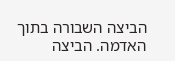הביצה השבורה בתוך האדמה. הביצה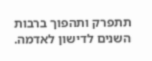תתפרק ותהפוך ברבות השנים לדישון לאדמה.